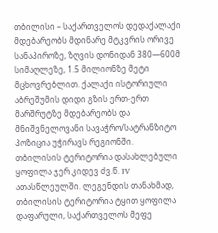თბილისი – საქართველოს დედაქალაქი მდებარეობს მდინარე მტკვრის ორივე სანაპიროზე, ზღვის დონიდან 380—600მ სიმაღლეზე, 1.5 მილიონზე მეტი მცხოვრებლით. ქალაქი ისტორიული აბრეშუმის დიდი გზის ერთ-ერთ მარშრუტზე მდებარეობს და მნიშვნელოვანი სავაჭრო/სატრანზიტო პოზიცია უჭირავს რეგიონში.
თბილისის ტერიტორია დასახლებული ყოფილა ჯერ კიდევ ძვ.წ. IV ათასწლეულში. ლეგენდის თანახმად, თბილისის ტერიტორია ტყით ყოფილა დაფარული, საქართველოს მეფე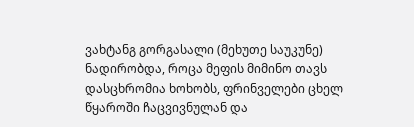ვახტანგ გორგასალი (მეხუთე საუკუნე) ნადირობდა, როცა მეფის მიმინო თავს დასცხრომია ხოხობს, ფრინველები ცხელ წყაროში ჩაცვივნულან და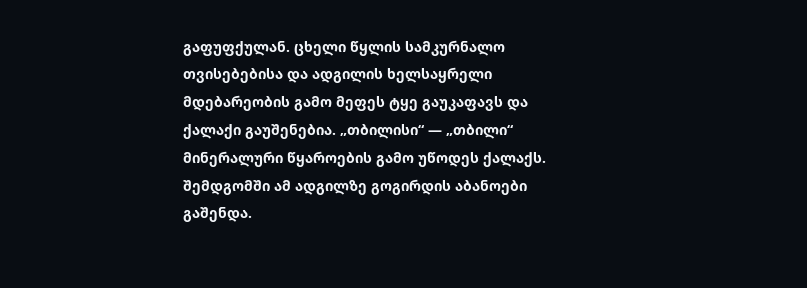გაფუფქულან. ცხელი წყლის სამკურნალო თვისებებისა და ადგილის ხელსაყრელი მდებარეობის გამო მეფეს ტყე გაუკაფავს და ქალაქი გაუშენებია. „თბილისი“ — „თბილი“ მინერალური წყაროების გამო უწოდეს ქალაქს. შემდგომში ამ ადგილზე გოგირდის აბანოები გაშენდა.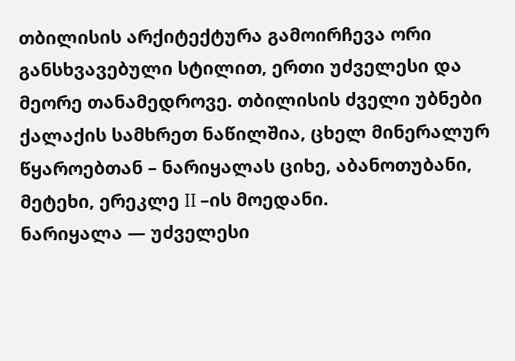თბილისის არქიტექტურა გამოირჩევა ორი განსხვავებული სტილით, ერთი უძველესი და მეორე თანამედროვე. თბილისის ძველი უბნები ქალაქის სამხრეთ ნაწილშია, ცხელ მინერალურ წყაროებთან – ნარიყალას ციხე, აბანოთუბანი, მეტეხი, ერეკლე II –ის მოედანი.
ნარიყალა — უძველესი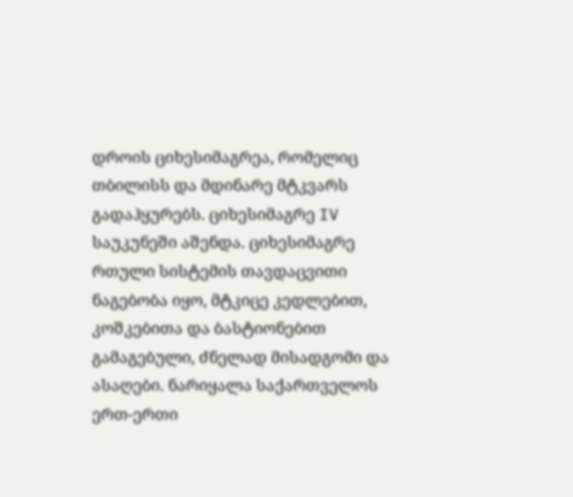დროის ციხესიმაგრეა, რომელიც თბილისს და მდინარე მტკვარს გადაჰყურებს. ციხესიმაგრე IV საუკუნეში აშენდა. ციხესიმაგრე რთული სისტემის თავდაცვითი ნაგებობა იყო, მტკიცე კედლებით, კოშკებითა და ბასტიონებით გამაგებული, ძნელად მისადგომი და ასაღები. ნარიყალა საქართველოს ერთ-ერთი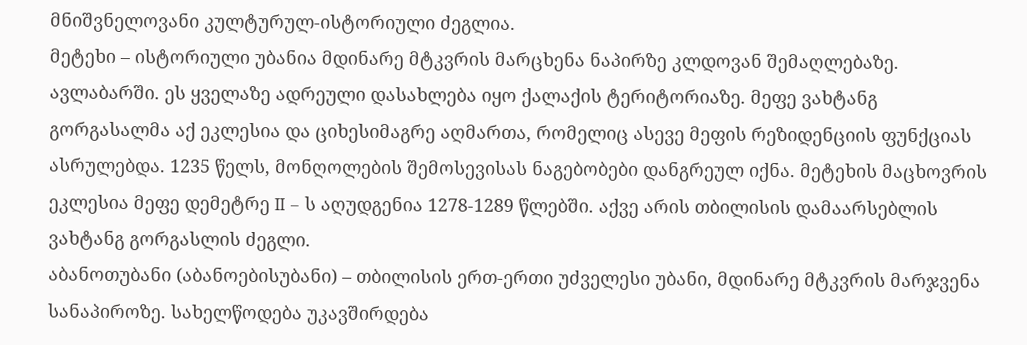მნიშვნელოვანი კულტურულ-ისტორიული ძეგლია.
მეტეხი – ისტორიული უბანია მდინარე მტკვრის მარცხენა ნაპირზე კლდოვან შემაღლებაზე. ავლაბარში. ეს ყველაზე ადრეული დასახლება იყო ქალაქის ტერიტორიაზე. მეფე ვახტანგ გორგასალმა აქ ეკლესია და ციხესიმაგრე აღმართა, რომელიც ასევე მეფის რეზიდენციის ფუნქციას ასრულებდა. 1235 წელს, მონღოლების შემოსევისას ნაგებობები დანგრეულ იქნა. მეტეხის მაცხოვრის ეკლესია მეფე დემეტრე II – ს აღუდგენია 1278-1289 წლებში. აქვე არის თბილისის დამაარსებლის ვახტანგ გორგასლის ძეგლი.
აბანოთუბანი (აბანოებისუბანი) – თბილისის ერთ-ერთი უძველესი უბანი, მდინარე მტკვრის მარჯვენა სანაპიროზე. სახელწოდება უკავშირდება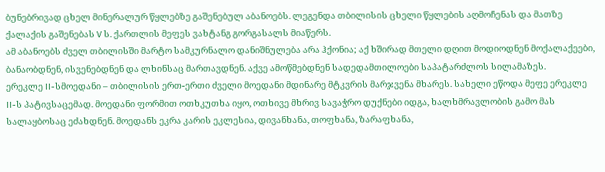ბუნებრივად ცხელ მინერალურ წყლებზე გაშენებულ აბანოებს. ლეგენდა თბილისის ცხელი წყლების აღმოჩენას და მათზე ქალაქის გაშენებას V ს. ქართლის მეფეს ვახტანგ გორგასალს მიაწერს.
ამ აბანოებს ძველ თბილისში მარტო სამკურნალო დანიშნულება არა ჰქონია; აქ ხშირად მთელი დღით მოდიოდნენ მოქალაქეები, ბანაობდნენ, ისვენებდნენ და ლხინსაც მართავდნენ. აქვე ამოწმებდნენ სადედამთილოები საპატარძლოს სილამაზეს.
ერეკლე II-სმოედანი – თბილისის ერთ-ერთი ძველი მოედანი მდინარე მტკვრის მარჯვენა მხარეს. სახელი ეწოდა მეფე ერეკლე II-ს პატივსაცემად. მოედანი ფორმით ოთხკუთხა იყო, ოთხივე მხრივ სავაჭრო დუქნები იდგა, ხალხმრავლობის გამო მას სალაყბოსაც ეძახდნენ. მოედანს ეკრა კარის ეკლესია, დივანხანა, თოფხანა, ზარაფხანა,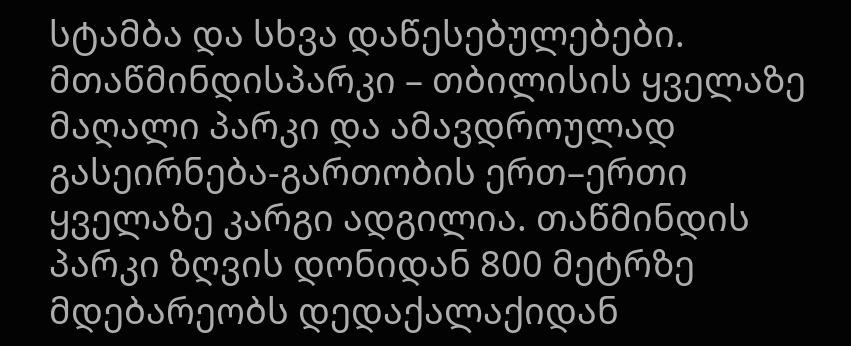სტამბა და სხვა დაწესებულებები.
მთაწმინდისპარკი – თბილისის ყველაზე მაღალი პარკი და ამავდროულად გასეირნება-გართობის ერთ–ერთი ყველაზე კარგი ადგილია. თაწმინდის პარკი ზღვის დონიდან 800 მეტრზე მდებარეობს დედაქალაქიდან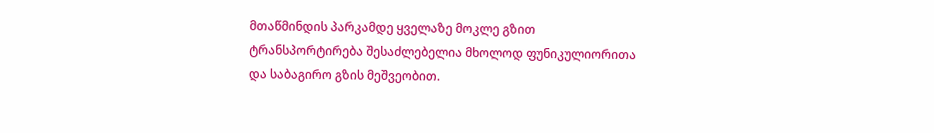მთაწმინდის პარკამდე ყველაზე მოკლე გზით ტრანსპორტირება შესაძლებელია მხოლოდ ფუნიკულიორითა და საბაგირო გზის მეშვეობით.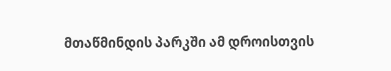მთაწმინდის პარკში ამ დროისთვის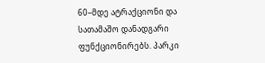60–მდე ატრაქციონი და სათამაშო დანადგარი ფუნქციონირებს. პარკი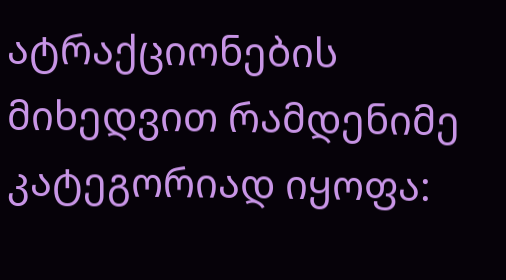ატრაქციონების მიხედვით რამდენიმე კატეგორიად იყოფა: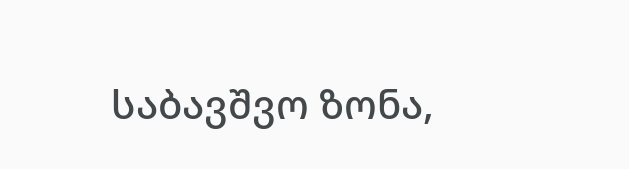საბავშვო ზონა,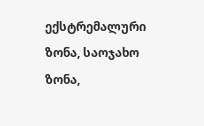ექსტრემალური ზონა, საოჯახო ზონა,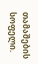თამაშების სოფელი.